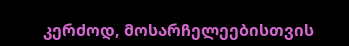კერძოდ, მოსარჩელეებისთვის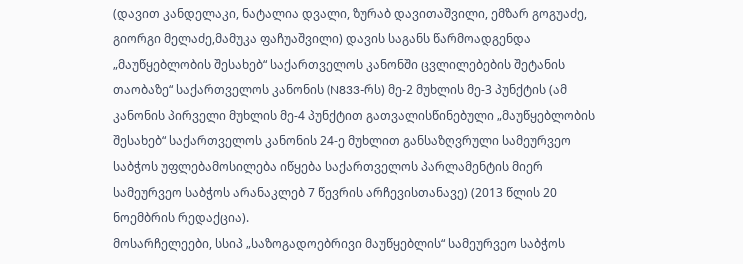(დავით კანდელაკი, ნატალია დვალი, ზურაბ დავითაშვილი, ემზარ გოგუაძე, გიორგი მელაძე,მამუკა ფაჩუაშვილი) დავის საგანს წარმოადგენდა „მაუწყებლობის შესახებ“ საქართველოს კანონში ცვლილებების შეტანის თაობაზე“ საქართველოს კანონის (N833-რს) მე-2 მუხლის მე-3 პუნქტის (ამ კანონის პირველი მუხლის მე-4 პუნქტით გათვალისწინებული „მაუწყებლობის შესახებ“ საქართველოს კანონის 24-ე მუხლით განსაზღვრული სამეურვეო საბჭოს უფლებამოსილება იწყება საქართველოს პარლამენტის მიერ სამეურვეო საბჭოს არანაკლებ 7 წევრის არჩევისთანავე) (2013 წლის 20 ნოემბრის რედაქცია).
მოსარჩელეები, სსიპ „საზოგადოებრივი მაუწყებლის“ სამეურვეო საბჭოს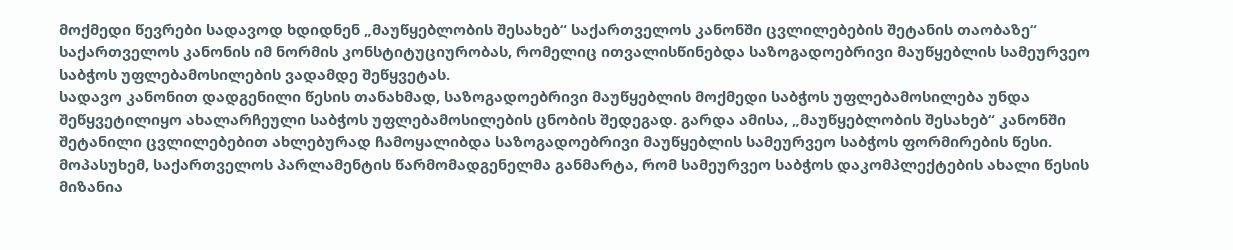მოქმედი წევრები სადავოდ ხდიდნენ „მაუწყებლობის შესახებ“ საქართველოს კანონში ცვლილებების შეტანის თაობაზე“ საქართველოს კანონის იმ ნორმის კონსტიტუციურობას, რომელიც ითვალისწინებდა საზოგადოებრივი მაუწყებლის სამეურვეო საბჭოს უფლებამოსილების ვადამდე შეწყვეტას.
სადავო კანონით დადგენილი წესის თანახმად, საზოგადოებრივი მაუწყებლის მოქმედი საბჭოს უფლებამოსილება უნდა შეწყვეტილიყო ახალარჩეული საბჭოს უფლებამოსილების ცნობის შედეგად. გარდა ამისა, „მაუწყებლობის შესახებ“ კანონში შეტანილი ცვლილებებით ახლებურად ჩამოყალიბდა საზოგადოებრივი მაუწყებლის სამეურვეო საბჭოს ფორმირების წესი.
მოპასუხემ, საქართველოს პარლამენტის წარმომადგენელმა განმარტა, რომ სამეურვეო საბჭოს დაკომპლექტების ახალი წესის მიზანია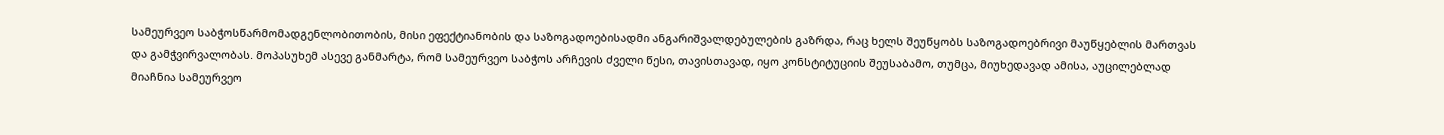სამეურვეო საბჭოსწარმომადგენლობითობის, მისი ეფექტიანობის და საზოგადოებისადმი ანგარიშვალდებულების გაზრდა, რაც ხელს შეუწყობს საზოგადოებრივი მაუწყებლის მართვას და გამჭვირვალობას. მოპასუხემ ასევე განმარტა, რომ სამეურვეო საბჭოს არჩევის ძველი წესი, თავისთავად, იყო კონსტიტუციის შეუსაბამო, თუმცა, მიუხედავად ამისა, აუცილებლად მიაჩნია სამეურვეო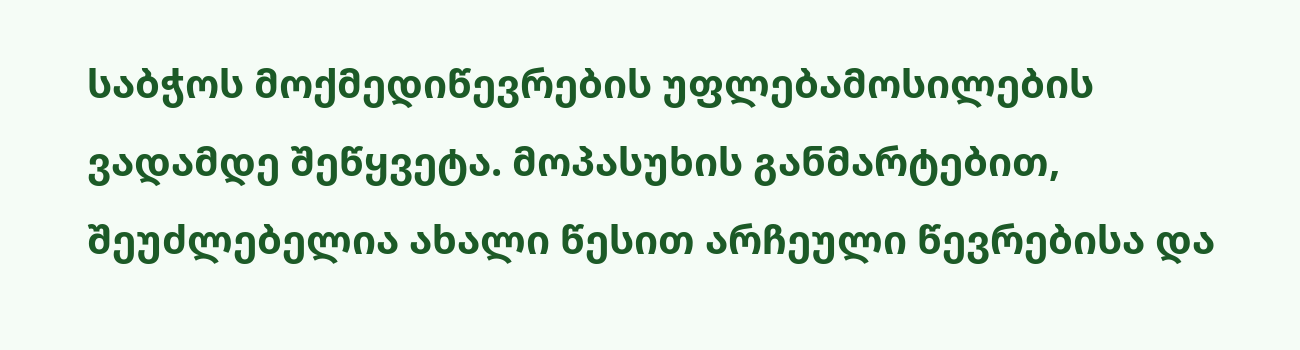საბჭოს მოქმედიწევრების უფლებამოსილების ვადამდე შეწყვეტა. მოპასუხის განმარტებით, შეუძლებელია ახალი წესით არჩეული წევრებისა და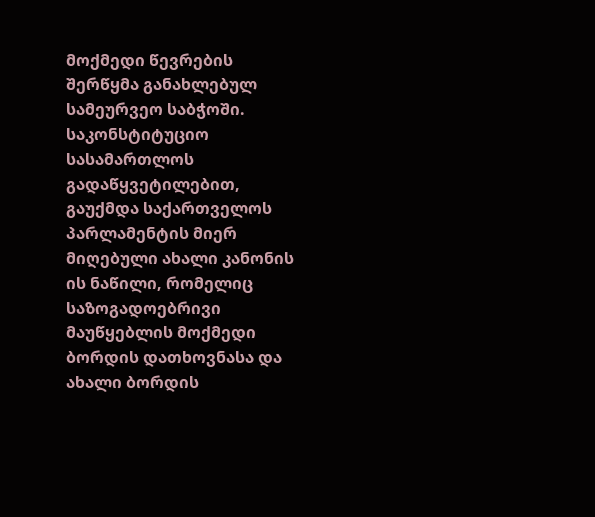მოქმედი წევრების შერწყმა განახლებულ სამეურვეო საბჭოში.
საკონსტიტუციო სასამართლოს გადაწყვეტილებით, გაუქმდა საქართველოს პარლამენტის მიერ მიღებული ახალი კანონის ის ნაწილი, რომელიც საზოგადოებრივი მაუწყებლის მოქმედი ბორდის დათხოვნასა და ახალი ბორდის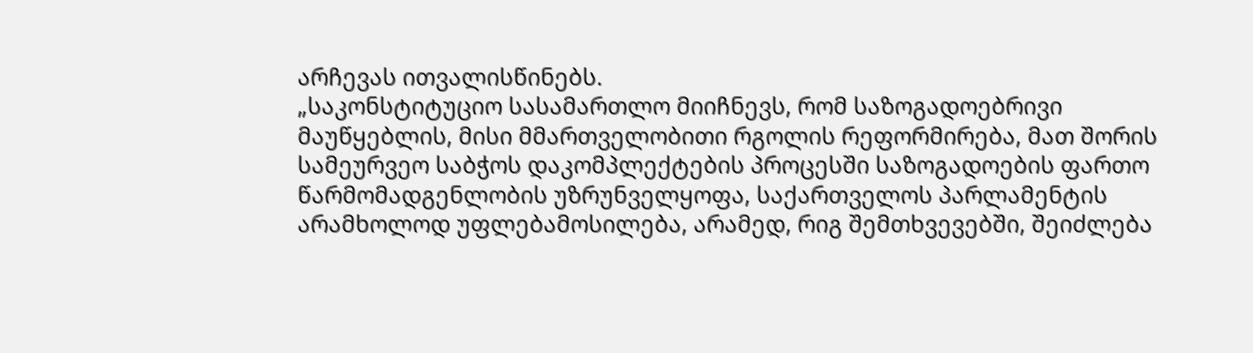არჩევას ითვალისწინებს.
„საკონსტიტუციო სასამართლო მიიჩნევს, რომ საზოგადოებრივი მაუწყებლის, მისი მმართველობითი რგოლის რეფორმირება, მათ შორის სამეურვეო საბჭოს დაკომპლექტების პროცესში საზოგადოების ფართო წარმომადგენლობის უზრუნველყოფა, საქართველოს პარლამენტის არამხოლოდ უფლებამოსილება, არამედ, რიგ შემთხვევებში, შეიძლება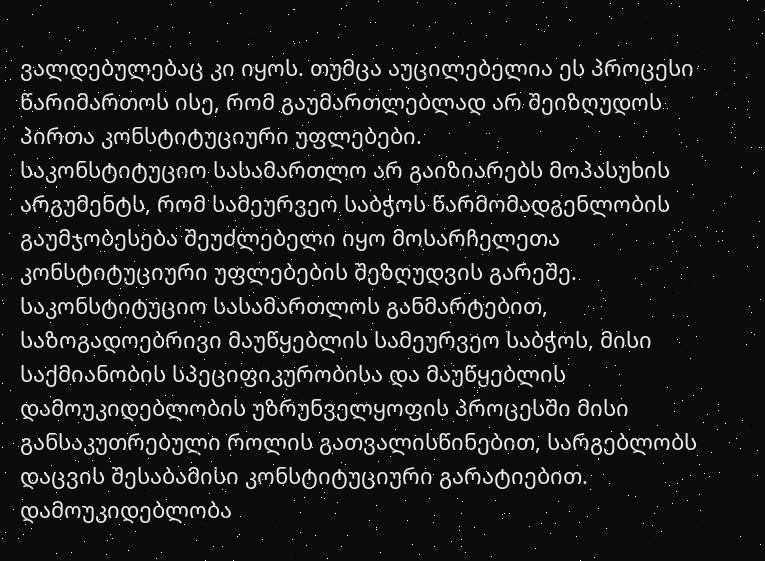ვალდებულებაც კი იყოს. თუმცა აუცილებელია ეს პროცესი წარიმართოს ისე, რომ გაუმართლებლად არ შეიზღუდოს პირთა კონსტიტუციური უფლებები.
საკონსტიტუციო სასამართლო არ გაიზიარებს მოპასუხის არგუმენტს, რომ სამეურვეო საბჭოს წარმომადგენლობის გაუმჯობესება შეუძლებელი იყო მოსარჩელეთა კონსტიტუციური უფლებების შეზღუდვის გარეშე. საკონსტიტუციო სასამართლოს განმარტებით, საზოგადოებრივი მაუწყებლის სამეურვეო საბჭოს, მისი საქმიანობის სპეციფიკურობისა და მაუწყებლის დამოუკიდებლობის უზრუნველყოფის პროცესში მისი განსაკუთრებული როლის გათვალისწინებით, სარგებლობს დაცვის შესაბამისი კონსტიტუციური გარატიებით. დამოუკიდებლობა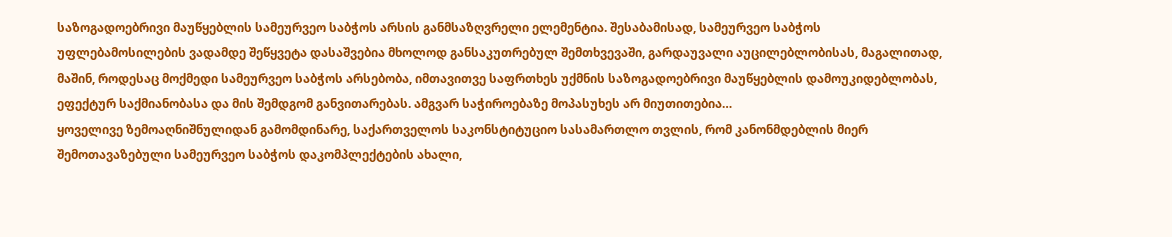საზოგადოებრივი მაუწყებლის სამეურვეო საბჭოს არსის განმსაზღვრელი ელემენტია. შესაბამისად, სამეურვეო საბჭოს უფლებამოსილების ვადამდე შეწყვეტა დასაშვებია მხოლოდ განსაკუთრებულ შემთხვევაში, გარდაუვალი აუცილებლობისას, მაგალითად, მაშინ, როდესაც მოქმედი სამეურვეო საბჭოს არსებობა, იმთავითვე საფრთხეს უქმნის საზოგადოებრივი მაუწყებლის დამოუკიდებლობას, ეფექტურ საქმიანობასა და მის შემდგომ განვითარებას. ამგვარ საჭიროებაზე მოპასუხეს არ მიუთითებია…
ყოველივე ზემოაღნიშნულიდან გამომდინარე, საქართველოს საკონსტიტუციო სასამართლო თვლის, რომ კანონმდებლის მიერ შემოთავაზებული სამეურვეო საბჭოს დაკომპლექტების ახალი,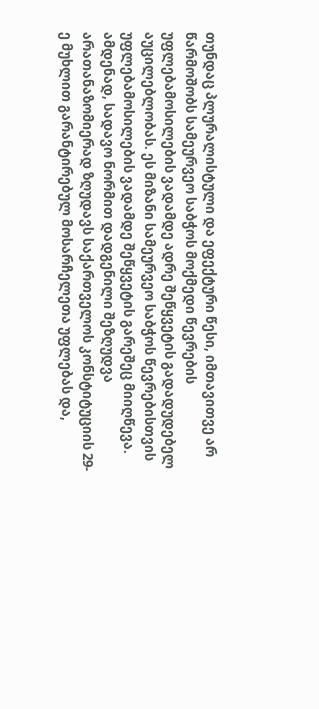თუნდაც პლურალისტული და ეფექტური წესი, იმთავითვე არ წარმოშობს სამეურვეო საბჭოს მოქმედი წევრების უფლებამოსილების ვადამდე ადრე შეწყვეტის გადადუდებელ აუცილებლობას. ეს მიზანი სამეურვეო საბჭოს წევრებისთვის უფლებამოსილების ვადამდე შეწყვეტის გარეშეც მიიღწევა. ამდენად, სადავო ნორმით დადგენილი შეზღუდვა არათანაზომიერად ზღუდავს საქართველოს კონსტიტუციის 29-ე მუხლით გარანტირებულ მოსარჩელეთა უფლებას და,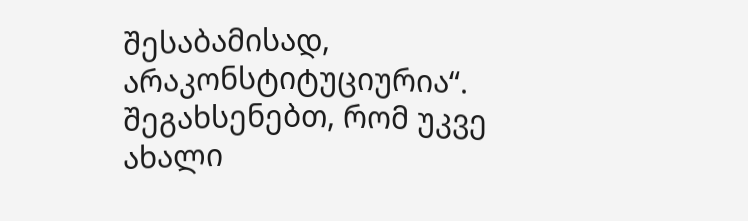შესაბამისად, არაკონსტიტუციურია“.
შეგახსენებთ, რომ უკვე ახალი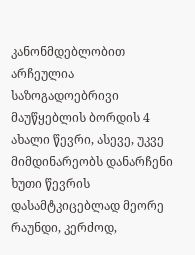კანონმდებლობით არჩეულია საზოგადოებრივი მაუწყებლის ბორდის 4 ახალი წევრი, ასევე, უკვე მიმდინარეობს დანარჩენი ხუთი წევრის დასამტკიცებლად მეორე რაუნდი, კერძოდ,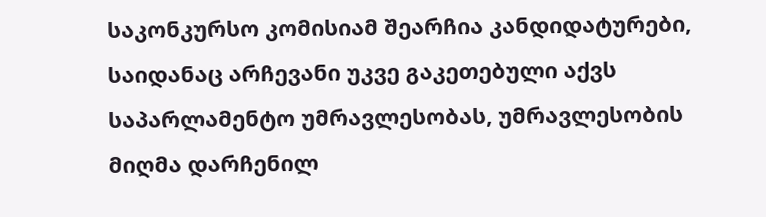საკონკურსო კომისიამ შეარჩია კანდიდატურები, საიდანაც არჩევანი უკვე გაკეთებული აქვს საპარლამენტო უმრავლესობას, უმრავლესობის მიღმა დარჩენილ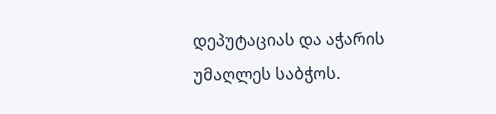დეპუტაციას და აჭარის უმაღლეს საბჭოს.